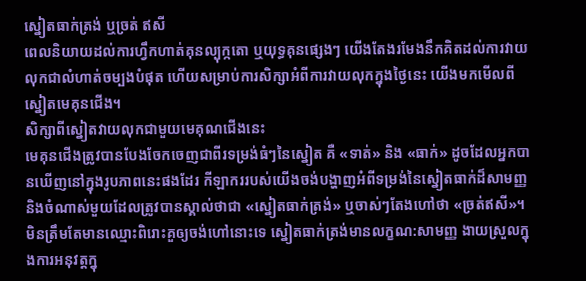ស្នៀតធាក់ត្រង់ ឬច្រត់ ឥសី
ពេលនិយាយដល់ការហ្វឹកហាត់គុនល្បុក្កតោ ឬយុទ្ធគុនផ្សេងៗ យើងតែងរមែងនឹកគិតដល់ការវាយលុកជាលំហាត់ចម្បងបំផុត ហើយសម្រាប់ការសិក្សាអំពីការវាយលុកក្នុងថ្ងៃនេះ យើងមកមើលពីស្នៀតមេគុនជើង។
សិក្សាពីស្នៀតវាយលុកជាមួយមេគុណជើងនេះ
មេគុនជើងត្រូវបានបែងចែកចេញជាពីរទម្រង់ធំៗនៃស្នៀត គឺ «ទាត់» និង «ធាក់» ដូចដែលអ្នកបានឃើញនៅក្នុងរូបភាពនេះផងដែរ កីឡាកររបស់យើងចង់បង្ហាញអំពីទម្រង់នៃស្នៀតធាក់ដ៏សាមញ្ញ និងចំណាស់មួយដែលត្រូវបានស្គាល់ថាជា «ស្នៀតធាក់ត្រង់» ឬចាស់ៗតែងហៅថា «ច្រត់ឥសី»។
មិនត្រឹមតែមានឈ្មោះពិរោះគួឲ្យចង់ហៅនោះទេ ស្នៀតធាក់ត្រង់មានលក្ខណ:សាមញ្ញ ងាយស្រួលក្នុងការអនុវត្តក្នុ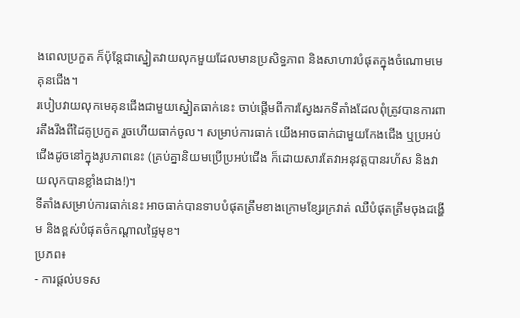ងពេលប្រកួត ក៏ប៉ុន្តែជាស្នៀតវាយលុកមួយដែលមានប្រសិទ្ធភាព និងសាហាវបំផុតក្នុងចំណោមមេគុនជើង។
របៀបវាយលុកមេគុនជើងជាមួយស្នៀតធាក់នេះ ចាប់ផ្តើមពីការស្វែងរកទីតាំងដែលពុំត្រូវបានការពារតឹងរឹងពីដៃគូប្រកួត រួចហើយធាក់ចូល។ សម្រាប់ការធាក់ យើងអាចធាក់ជាមួយកែងជើង ឬប្រអប់ជើងដូចនៅក្នុងរូបភាពនេះ (គ្រប់គ្នានិយមប្រើប្រអប់ជើង ក៏ដោយសារតែវាអនុវត្តបានរហ័ស និងវាយលុកបានខ្លាំងជាង!)។
ទីតាំងសម្រាប់ការធាក់នេះ អាចធាក់បានទាបបំផុតត្រឹមខាងក្រោមខ្សែរក្រវាត់ ឈឺបំផុតត្រឹមចុងដង្ហើម និងខ្ពស់បំផុតចំកណ្តាលផ្ទៃមុខ។
ប្រភព៖
- ការផ្តល់បទស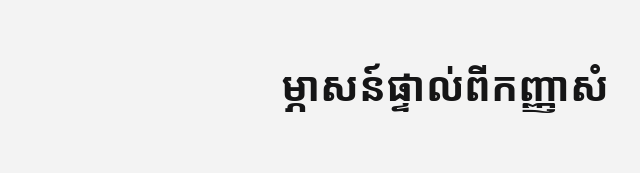ម្ភាសន៍ផ្ទាល់ពីកញ្ញាសំ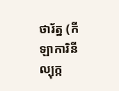ថារ័ត្ន (កីឡាការិនីល្បុក្ក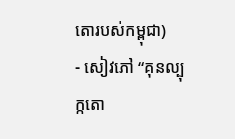តោរបស់កម្ពុជា)
- សៀវភៅ “គុនល្បុក្កតោ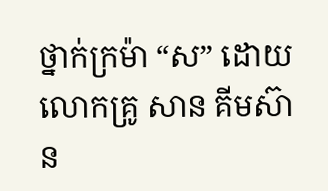ថ្នាក់ក្រម៉ា “ស” ដោយលោកគ្រូ សាន គីមស៊ាន